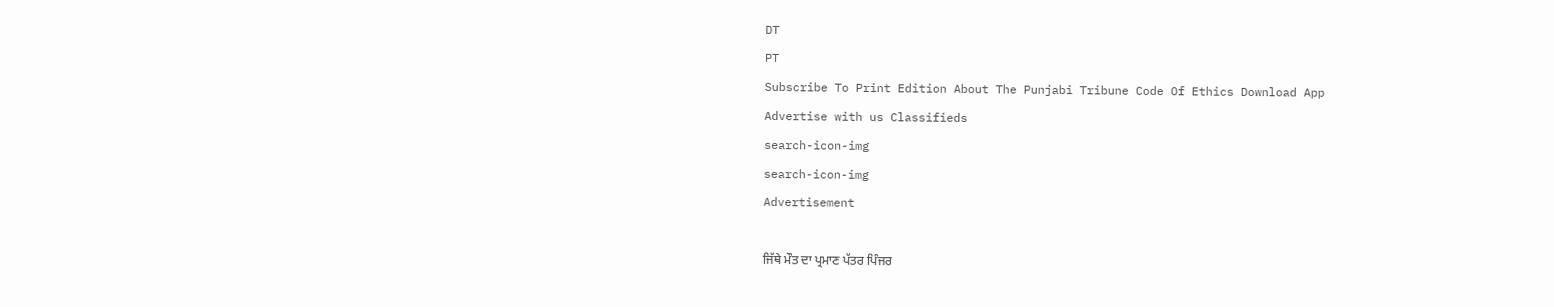DT
PT
Subscribe To Print Edition About The Punjabi Tribune Code Of Ethics Download App Advertise with us Classifieds
search-icon-img
search-icon-img
Advertisement

ਜਿੱਥੇ ਮੌਤ ਦਾ ਪ੍ਰਮਾਣ ਪੱਤਰ ਪਿੰਜਰ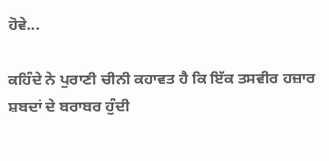ਹੋਵੇ...

ਕਹਿੰਦੇ ਨੇ ਪੁਰਾਣੀ ਚੀਨੀ ਕਹਾਵਤ ਹੈ ਕਿ ਇੱਕ ਤਸਵੀਰ ਹਜ਼ਾਰ ਸ਼ਬਦਾਂ ਦੇ ਬਰਾਬਰ ਹੁੰਦੀ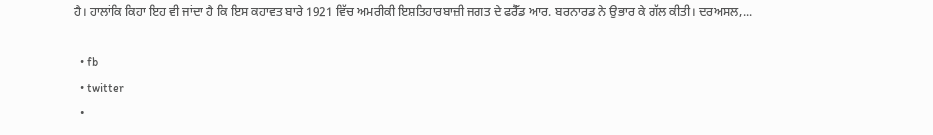ਹੈ। ਹਾਲਾਂਕਿ ਕਿਹਾ ਇਹ ਵੀ ਜਾਂਦਾ ਹੈ ਕਿ ਇਸ ਕਹਾਵਤ ਬਾਰੇ 1921 ਵਿੱਚ ਅਮਰੀਕੀ ਇਸ਼ਤਿਹਾਰਬਾਜ਼ੀ ਜਗਤ ਦੇ ਫਰੈੱਡ ਆਰ. ਬਰਨਾਰਡ ਨੇ ਉਭਾਰ ਕੇ ਗੱਲ ਕੀਤੀ। ਦਰਅਸਲ,...

  • fb
  • twitter
  •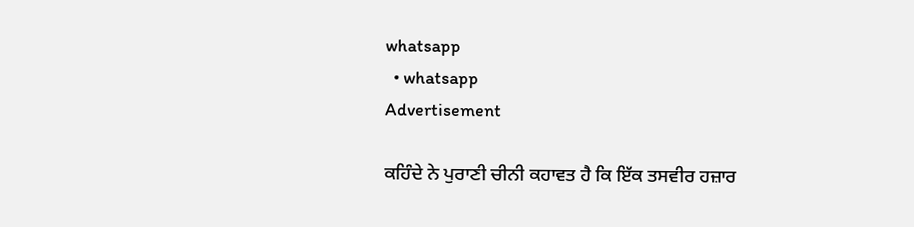whatsapp
  • whatsapp
Advertisement

ਕਹਿੰਦੇ ਨੇ ਪੁਰਾਣੀ ਚੀਨੀ ਕਹਾਵਤ ਹੈ ਕਿ ਇੱਕ ਤਸਵੀਰ ਹਜ਼ਾਰ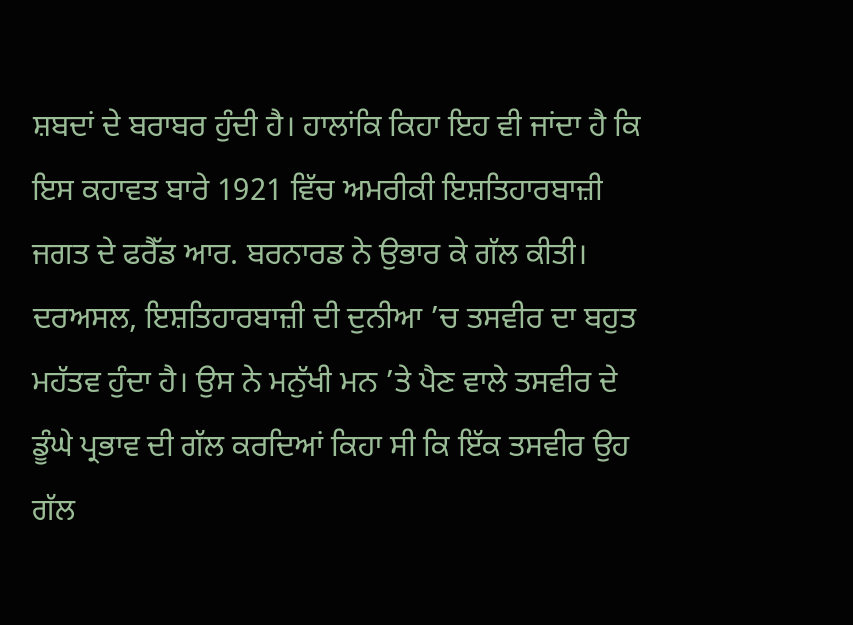ਸ਼ਬਦਾਂ ਦੇ ਬਰਾਬਰ ਹੁੰਦੀ ਹੈ। ਹਾਲਾਂਕਿ ਕਿਹਾ ਇਹ ਵੀ ਜਾਂਦਾ ਹੈ ਕਿ ਇਸ ਕਹਾਵਤ ਬਾਰੇ 1921 ਵਿੱਚ ਅਮਰੀਕੀ ਇਸ਼ਤਿਹਾਰਬਾਜ਼ੀ ਜਗਤ ਦੇ ਫਰੈੱਡ ਆਰ. ਬਰਨਾਰਡ ਨੇ ਉਭਾਰ ਕੇ ਗੱਲ ਕੀਤੀ। ਦਰਅਸਲ, ਇਸ਼ਤਿਹਾਰਬਾਜ਼ੀ ਦੀ ਦੁਨੀਆ ’ਚ ਤਸਵੀਰ ਦਾ ਬਹੁਤ ਮਹੱਤਵ ਹੁੰਦਾ ਹੈ। ਉਸ ਨੇ ਮਨੁੱਖੀ ਮਨ ’ਤੇ ਪੈਣ ਵਾਲੇ ਤਸਵੀਰ ਦੇ ਡੂੰਘੇ ਪ੍ਰਭਾਵ ਦੀ ਗੱਲ ਕਰਦਿਆਂ ਕਿਹਾ ਸੀ ਕਿ ਇੱਕ ਤਸਵੀਰ ਉਹ ਗੱਲ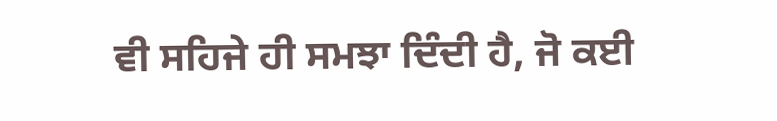ਵੀ ਸਹਿਜੇ ਹੀ ਸਮਝਾ ਦਿੰਦੀ ਹੈ, ਜੋ ਕਈ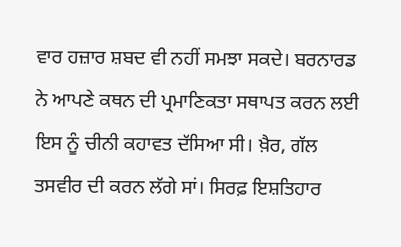ਵਾਰ ਹਜ਼ਾਰ ਸ਼ਬਦ ਵੀ ਨਹੀਂ ਸਮਝਾ ਸਕਦੇ। ਬਰਨਾਰਡ ਨੇ ਆਪਣੇ ਕਥਨ ਦੀ ਪ੍ਰਮਾਣਿਕਤਾ ਸਥਾਪਤ ਕਰਨ ਲਈ ਇਸ ਨੂੰ ਚੀਨੀ ਕਹਾਵਤ ਦੱਸਿਆ ਸੀ। ਖ਼ੈਰ, ਗੱਲ ਤਸਵੀਰ ਦੀ ਕਰਨ ਲੱਗੇ ਸਾਂ। ਸਿਰਫ਼ ਇਸ਼ਤਿਹਾਰ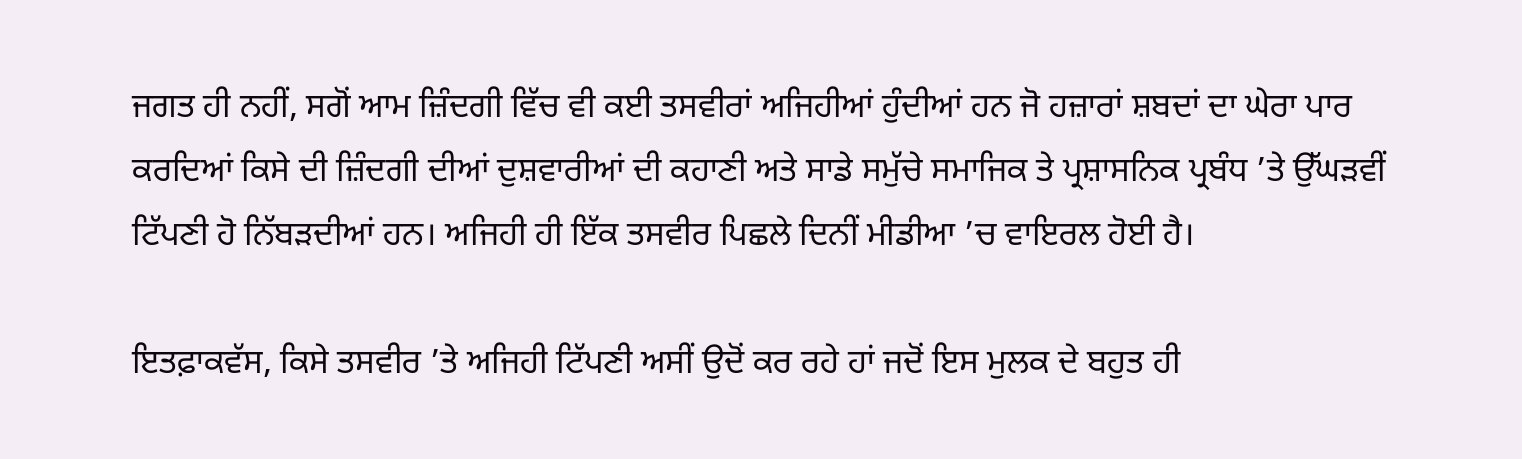ਜਗਤ ਹੀ ਨਹੀਂ, ਸਗੋਂ ਆਮ ਜ਼ਿੰਦਗੀ ਵਿੱਚ ਵੀ ਕਈ ਤਸਵੀਰਾਂ ਅਜਿਹੀਆਂ ਹੁੰਦੀਆਂ ਹਨ ਜੋ ਹਜ਼ਾਰਾਂ ਸ਼ਬਦਾਂ ਦਾ ਘੇਰਾ ਪਾਰ ਕਰਦਿਆਂ ਕਿਸੇ ਦੀ ਜ਼ਿੰਦਗੀ ਦੀਆਂ ਦੁਸ਼ਵਾਰੀਆਂ ਦੀ ਕਹਾਣੀ ਅਤੇ ਸਾਡੇ ਸਮੁੱਚੇ ਸਮਾਜਿਕ ਤੇ ਪ੍ਰਸ਼ਾਸਨਿਕ ਪ੍ਰਬੰਧ ’ਤੇ ਉੱਘੜਵੀਂ ਟਿੱਪਣੀ ਹੋ ਨਿੱਬੜਦੀਆਂ ਹਨ। ਅਜਿਹੀ ਹੀ ਇੱਕ ਤਸਵੀਰ ਪਿਛਲੇ ਦਿਨੀਂ ਮੀਡੀਆ ’ਚ ਵਾਇਰਲ ਹੋਈ ਹੈ।

ਇਤਫ਼ਾਕਵੱਸ, ਕਿਸੇ ਤਸਵੀਰ ’ਤੇ ਅਜਿਹੀ ਟਿੱਪਣੀ ਅਸੀਂ ਉਦੋਂ ਕਰ ਰਹੇ ਹਾਂ ਜਦੋਂ ਇਸ ਮੁਲਕ ਦੇ ਬਹੁਤ ਹੀ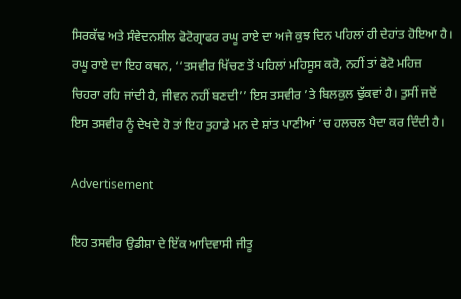ਸਿਰਕੱਢ ਅਤੇ ਸੰਵੇਦਨਸ਼ੀਲ ਫੋਟੋਗ੍ਰਾਫਰ ਰਘੂ ਰਾਏ ਦਾ ਅਜੇ ਕੁਝ ਦਿਨ ਪਹਿਲਾਂ ਹੀ ਦੇਹਾਂਤ ਹੋਇਆ ਹੈ। ਰਘੂ ਰਾਏ ਦਾ ਇਹ ਕਥਨ, ‘‘ਤਸਵੀਰ ਖਿੱਚਣ ਤੋਂ ਪਹਿਲਾਂ ਮਹਿਸੂਸ ਕਰੋ, ਨਹੀਂ ਤਾਂ ਫੋਟੋ ਮਹਿਜ਼ ਚਿਹਰਾ ਰਹਿ ਜਾਂਦੀ ਹੈ, ਜੀਵਨ ਨਹੀਂ ਬਣਦੀ’’ ਇਸ ਤਸਵੀਰ ’ਤੇ ਬਿਲਕੁਲ ਢੁੱਕਵਾਂ ਹੈ। ਤੁਸੀਂ ਜਦੋਂ ਇਸ ਤਸਵੀਰ ਨੂੰ ਦੇਖਦੇ ਹੋ ਤਾਂ ਇਹ ਤੁਹਾਡੇ ਮਨ ਦੇ ਸ਼ਾਂਤ ਪਾਣੀਆਂ ’ਚ ਹਲਚਲ ਪੈਦਾ ਕਰ ਦਿੰਦੀ ਹੈ।

Advertisement

ਇਹ ਤਸਵੀਰ ਉਡੀਸ਼ਾ ਦੇ ਇੱਕ ਆਦਿਵਾਸੀ ਜੀਤੂ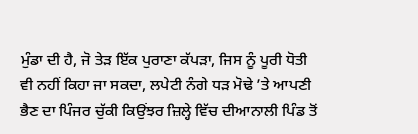ਮੁੰਡਾ ਦੀ ਹੈ, ਜੋ ਤੇੜ ਇੱਕ ਪੁਰਾਣਾ ਕੱਪੜਾ, ਜਿਸ ਨੂੰ ਪੂਰੀ ਧੋਤੀ ਵੀ ਨਹੀਂ ਕਿਹਾ ਜਾ ਸਕਦਾ, ਲਪੇਟੀ ਨੰਗੇ ਧੜ ਮੋਢੇ ’ਤੇ ਆਪਣੀ ਭੈਣ ਦਾ ਪਿੰਜਰ ਚੁੱਕੀ ਕਿਉਂਝਰ ਜ਼ਿਲ੍ਹੇ ਵਿੱਚ ਦੀਆਨਾਲੀ ਪਿੰਡ ਤੋਂ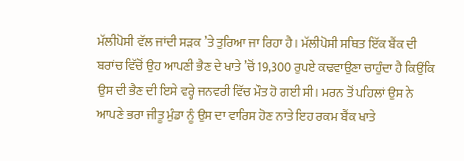ਮੱਲੀਪੋਸੀ ਵੱਲ ਜਾਂਦੀ ਸੜਕ ’ਤੇ ਤੁਰਿਆ ਜਾ ਰਿਹਾ ਹੈ। ਮੱਲੀਪੋਸੀ ਸਥਿਤ ਇੱਕ ਬੈਂਕ ਦੀ ਬਰਾਂਚ ਵਿੱਚੋਂ ਉਹ ਆਪਣੀ ਭੈਣ ਦੇ ਖਾਤੇ ’ਚੋਂ 19,300 ਰੁਪਏ ਕਢਵਾਉਣਾ ਚਾਹੁੰਦਾ ਹੈ ਕਿਉਂਕਿ ਉਸ ਦੀ ਭੈਣ ਦੀ ਇਸੇ ਵਰ੍ਹੇ ਜਨਵਰੀ ਵਿੱਚ ਮੌਤ ਹੋ ਗਈ ਸੀ। ਮਰਨ ਤੋਂ ਪਹਿਲਾਂ ਉਸ ਨੇ ਆਪਣੇ ਭਰਾ ਜੀਤੂ ਮੁੰਡਾ ਨੂੰ ਉਸ ਦਾ ਵਾਰਿਸ ਹੋਣ ਨਾਤੇ ਇਹ ਰਕਮ ਬੈਂਕ ਖਾਤੇ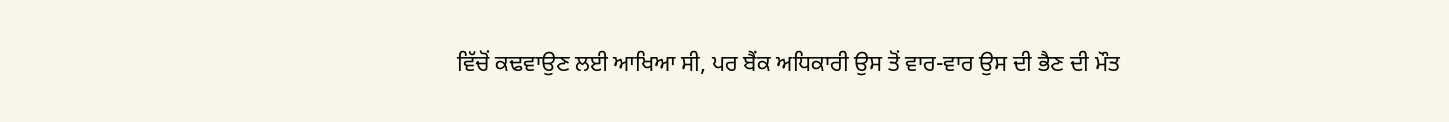ਵਿੱਚੋਂ ਕਢਵਾਉਣ ਲਈ ਆਖਿਆ ਸੀ, ਪਰ ਬੈਂਕ ਅਧਿਕਾਰੀ ਉਸ ਤੋਂ ਵਾਰ-ਵਾਰ ਉਸ ਦੀ ਭੈਣ ਦੀ ਮੌਤ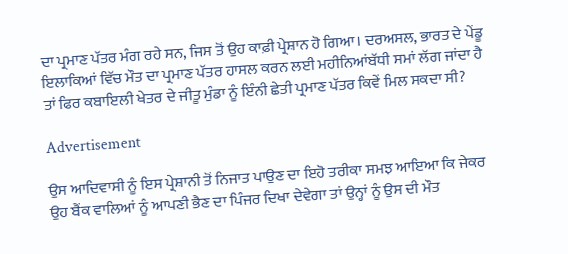ਦਾ ਪ੍ਰਮਾਣ ਪੱਤਰ ਮੰਗ ਰਹੇ ਸਨ, ਜਿਸ ਤੋਂ ਉਹ ਕਾਫ਼ੀ ਪ੍ਰੇਸ਼ਾਨ ਹੋ ਗਿਆ। ਦਰਅਸਲ, ਭਾਰਤ ਦੇ ਪੇਂਡੂ ਇਲਾਕਿਆਂ ਵਿੱਚ ਮੌਤ ਦਾ ਪ੍ਰਮਾਣ ਪੱਤਰ ਹਾਸਲ ਕਰਨ ਲਈ ਮਹੀਨਿਆਂਬੱਧੀ ਸਮਾਂ ਲੱਗ ਜਾਂਦਾ ਹੈ ਤਾਂ ਫਿਰ ਕਬਾਇਲੀ ਖੇਤਰ ਦੇ ਜੀਤੂ ਮੁੰਡਾ ਨੂੰ ਇੰਨੀ ਛੇਤੀ ਪ੍ਰਮਾਣ ਪੱਤਰ ਕਿਵੇਂ ਮਿਲ ਸਕਦਾ ਸੀ?

Advertisement

ਉਸ ਆਦਿਵਾਸੀ ਨੂੰ ਇਸ ਪ੍ਰੇਸ਼ਾਨੀ ਤੋਂ ਨਿਜਾਤ ਪਾਉਣ ਦਾ ਇਹੋ ਤਰੀਕਾ ਸਮਝ ਆਇਆ ਕਿ ਜੇਕਰ ਉਹ ਬੈਂਕ ਵਾਲਿਆਂ ਨੂੰ ਆਪਣੀ ਭੈਣ ਦਾ ਪਿੰਜਰ ਦਿਖਾ ਦੇਵੇਗਾ ਤਾਂ ਉਨ੍ਹਾਂ ਨੂੰ ਉਸ ਦੀ ਮੌਤ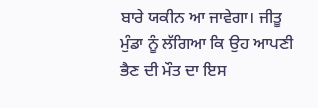ਬਾਰੇ ਯਕੀਨ ਆ ਜਾਵੇਗਾ। ਜੀਤੂ ਮੁੰਡਾ ਨੂੰ ਲੱਗਿਆ ਕਿ ਉਹ ਆਪਣੀ ਭੈਣ ਦੀ ਮੌਤ ਦਾ ਇਸ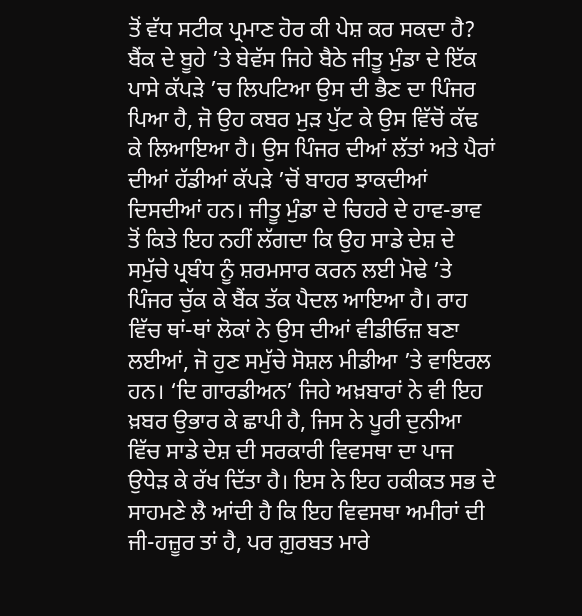ਤੋਂ ਵੱਧ ਸਟੀਕ ਪ੍ਰਮਾਣ ਹੋਰ ਕੀ ਪੇਸ਼ ਕਰ ਸਕਦਾ ਹੈ? ਬੈਂਕ ਦੇ ਬੂਹੇ ’ਤੇ ਬੇਵੱਸ ਜਿਹੇ ਬੈਠੇ ਜੀਤੂ ਮੁੰਡਾ ਦੇ ਇੱਕ ਪਾਸੇ ਕੱਪੜੇ ’ਚ ਲਿਪਟਿਆ ਉਸ ਦੀ ਭੈਣ ਦਾ ਪਿੰਜਰ ਪਿਆ ਹੈ, ਜੋ ਉਹ ਕਬਰ ਮੁੜ ਪੁੱਟ ਕੇ ਉਸ ਵਿੱਚੋਂ ਕੱਢ ਕੇ ਲਿਆਇਆ ਹੈ। ਉਸ ਪਿੰਜਰ ਦੀਆਂ ਲੱਤਾਂ ਅਤੇ ਪੈਰਾਂ ਦੀਆਂ ਹੱਡੀਆਂ ਕੱਪੜੇ ’ਚੋਂ ਬਾਹਰ ਝਾਕਦੀਆਂ ਦਿਸਦੀਆਂ ਹਨ। ਜੀਤੂ ਮੁੰਡਾ ਦੇ ਚਿਹਰੇ ਦੇ ਹਾਵ-ਭਾਵ ਤੋਂ ਕਿਤੇ ਇਹ ਨਹੀਂ ਲੱਗਦਾ ਕਿ ਉਹ ਸਾਡੇ ਦੇਸ਼ ਦੇ ਸਮੁੱਚੇ ਪ੍ਰਬੰਧ ਨੂੰ ਸ਼ਰਮਸਾਰ ਕਰਨ ਲਈ ਮੋਢੇ ’ਤੇ ਪਿੰਜਰ ਚੁੱਕ ਕੇ ਬੈਂਕ ਤੱਕ ਪੈਦਲ ਆਇਆ ਹੈ। ਰਾਹ ਵਿੱਚ ਥਾਂ-ਥਾਂ ਲੋਕਾਂ ਨੇ ਉਸ ਦੀਆਂ ਵੀਡੀਓਜ਼ ਬਣਾ ਲਈਆਂ, ਜੋ ਹੁਣ ਸਮੁੱਚੇ ਸੋਸ਼ਲ ਮੀਡੀਆ ’ਤੇ ਵਾਇਰਲ ਹਨ। ‘ਦਿ ਗਾਰਡੀਅਨ’ ਜਿਹੇ ਅਖ਼ਬਾਰਾਂ ਨੇ ਵੀ ਇਹ ਖ਼ਬਰ ਉਭਾਰ ਕੇ ਛਾਪੀ ਹੈ, ਜਿਸ ਨੇ ਪੂਰੀ ਦੁਨੀਆ ਵਿੱਚ ਸਾਡੇ ਦੇਸ਼ ਦੀ ਸਰਕਾਰੀ ਵਿਵਸਥਾ ਦਾ ਪਾਜ ਉਧੇੜ ਕੇ ਰੱਖ ਦਿੱਤਾ ਹੈ। ਇਸ ਨੇ ਇਹ ਹਕੀਕਤ ਸਭ ਦੇ ਸਾਹਮਣੇ ਲੈ ਆਂਦੀ ਹੈ ਕਿ ਇਹ ਵਿਵਸਥਾ ਅਮੀਰਾਂ ਦੀ ਜੀ-ਹਜ਼ੂਰ ਤਾਂ ਹੈ, ਪਰ ਗ਼ੁਰਬਤ ਮਾਰੇ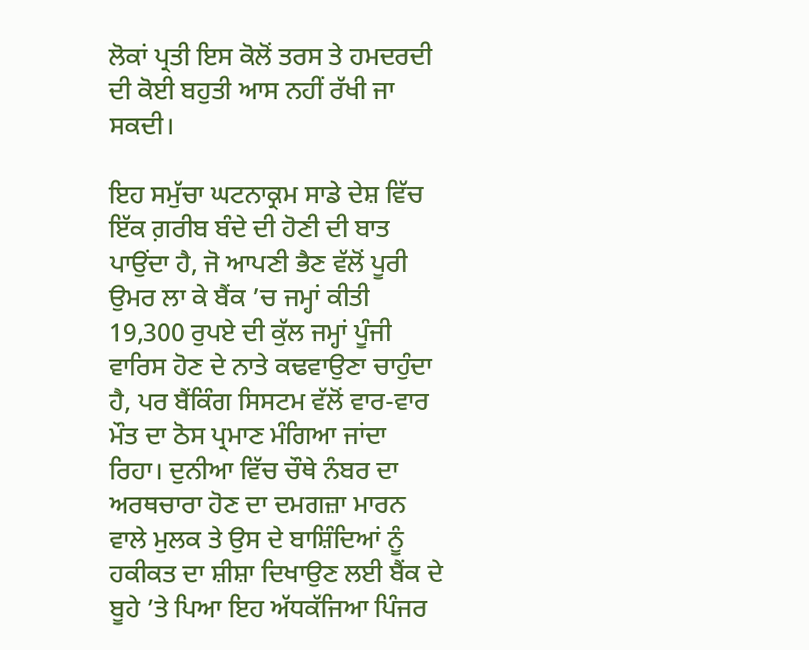ਲੋਕਾਂ ਪ੍ਰਤੀ ਇਸ ਕੋਲੋਂ ਤਰਸ ਤੇ ਹਮਦਰਦੀ ਦੀ ਕੋਈ ਬਹੁਤੀ ਆਸ ਨਹੀਂ ਰੱਖੀ ਜਾ ਸਕਦੀ।

ਇਹ ਸਮੁੱਚਾ ਘਟਨਾਕ੍ਰਮ ਸਾਡੇ ਦੇਸ਼ ਵਿੱਚ ਇੱਕ ਗ਼ਰੀਬ ਬੰਦੇ ਦੀ ਹੋਣੀ ਦੀ ਬਾਤ ਪਾਉਂਦਾ ਹੈ, ਜੋ ਆਪਣੀ ਭੈਣ ਵੱਲੋਂ ਪੂਰੀ ਉਮਰ ਲਾ ਕੇ ਬੈਂਕ ’ਚ ਜਮ੍ਹਾਂ ਕੀਤੀ 19,300 ਰੁਪਏ ਦੀ ਕੁੱਲ ਜਮ੍ਹਾਂ ਪੂੰਜੀ ਵਾਰਿਸ ਹੋਣ ਦੇ ਨਾਤੇ ਕਢਵਾਉਣਾ ਚਾਹੁੰਦਾ ਹੈ, ਪਰ ਬੈਂਕਿੰਗ ਸਿਸਟਮ ਵੱਲੋਂ ਵਾਰ-ਵਾਰ ਮੌਤ ਦਾ ਠੋਸ ਪ੍ਰਮਾਣ ਮੰਗਿਆ ਜਾਂਦਾ ਰਿਹਾ। ਦੁਨੀਆ ਵਿੱਚ ਚੌਥੇ ਨੰਬਰ ਦਾ ਅਰਥਚਾਰਾ ਹੋਣ ਦਾ ਦਮਗਜ਼ਾ ਮਾਰਨ ਵਾਲੇ ਮੁਲਕ ਤੇ ਉਸ ਦੇ ਬਾਸ਼ਿੰਦਿਆਂ ਨੂੰ ਹਕੀਕਤ ਦਾ ਸ਼ੀਸ਼ਾ ਦਿਖਾਉਣ ਲਈ ਬੈਂਕ ਦੇ ਬੂਹੇ ’ਤੇ ਪਿਆ ਇਹ ਅੱਧਕੱਜਿਆ ਪਿੰਜਰ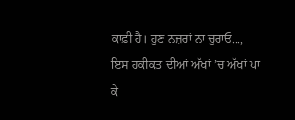ਕਾਫ਼ੀ ਹੈ। ਹੁਣ ਨਜ਼ਰਾਂ ਨਾ ਚੁਰਾਓ..., ਇਸ ਹਕੀਕਤ ਦੀਆਂ ਅੱਖਾਂ ’ਚ ਅੱਖਾਂ ਪਾ ਕੇ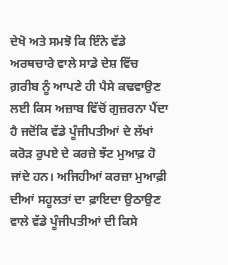ਦੇਖੋ ਅਤੇ ਸਮਝੋ ਕਿ ਇੰਨੇ ਵੱਡੇ ਅਰਥਚਾਰੇ ਵਾਲੇ ਸਾਡੇ ਦੇਸ਼ ਵਿੱਚ ਗ਼ਰੀਬ ਨੂੰ ਆਪਣੇ ਹੀ ਪੈਸੇ ਕਢਵਾਉਣ ਲਈ ਕਿਸ ਅਜ਼ਾਬ ਵਿੱਚੋਂ ਗੁਜ਼ਰਨਾ ਪੈਂਦਾ ਹੈ ਜਦੋਂਕਿ ਵੱਡੇ ਪੂੰਜੀਪਤੀਆਂ ਦੇ ਲੱਖਾਂ ਕਰੋੜ ਰੁਪਏ ਦੇ ਕਰਜ਼ੇ ਝੱਟ ਮੁਆਫ਼ ਹੋ ਜਾਂਦੇ ਹਨ। ਅਜਿਹੀਆਂ ਕਰਜ਼ਾ ਮੁਆਫ਼ੀ ਦੀਆਂ ਸਹੂਲਤਾਂ ਦਾ ਫ਼ਾਇਦਾ ਉਠਾਉਣ ਵਾਲੇ ਵੱਡੇ ਪੂੰਜੀਪਤੀਆਂ ਦੀ ਕਿਸੇ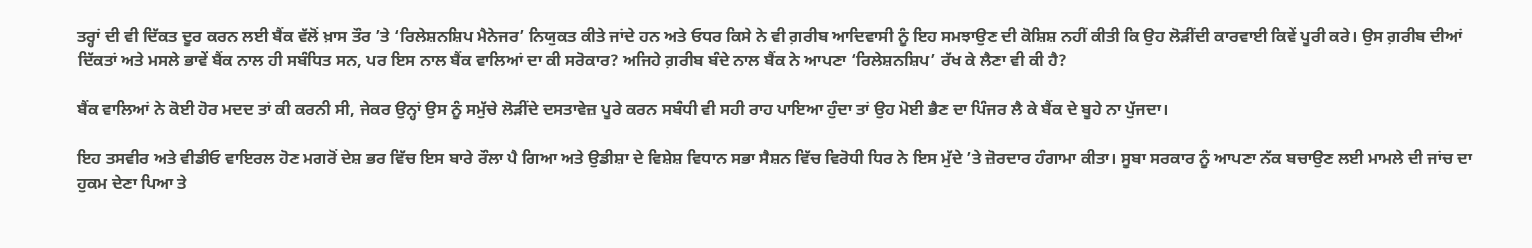ਤਰ੍ਹਾਂ ਦੀ ਵੀ ਦਿੱਕਤ ਦੂਰ ਕਰਨ ਲਈ ਬੈਂਕ ਵੱਲੋਂ ਖ਼ਾਸ ਤੌਰ ’ਤੇ ‘ਰਿਲੇਸ਼ਨਸ਼ਿਪ ਮੈਨੇਜਰ’ ਨਿਯੁਕਤ ਕੀਤੇ ਜਾਂਦੇ ਹਨ ਅਤੇ ਓਧਰ ਕਿਸੇ ਨੇ ਵੀ ਗ਼ਰੀਬ ਆਦਿਵਾਸੀ ਨੂੰ ਇਹ ਸਮਝਾਉਣ ਦੀ ਕੋਸ਼ਿਸ਼ ਨਹੀਂ ਕੀਤੀ ਕਿ ਉਹ ਲੋੜੀਂਦੀ ਕਾਰਵਾਈ ਕਿਵੇਂ ਪੂਰੀ ਕਰੇ। ਉਸ ਗ਼ਰੀਬ ਦੀਆਂ ਦਿੱਕਤਾਂ ਅਤੇ ਮਸਲੇ ਭਾਵੇਂ ਬੈਂਕ ਨਾਲ ਹੀ ਸਬੰਧਿਤ ਸਨ, ਪਰ ਇਸ ਨਾਲ ਬੈਂਕ ਵਾਲਿਆਂ ਦਾ ਕੀ ਸਰੋਕਾਰ? ਅਜਿਹੇ ਗ਼ਰੀਬ ਬੰਦੇ ਨਾਲ ਬੈਂਕ ਨੇ ਆਪਣਾ ‘ਰਿਲੇਸ਼ਨਸ਼ਿਪ’ ਰੱਖ ਕੇ ਲੈਣਾ ਵੀ ਕੀ ਹੈ?

ਬੈਂਕ ਵਾਲਿਆਂ ਨੇ ਕੋਈ ਹੋਰ ਮਦਦ ਤਾਂ ਕੀ ਕਰਨੀ ਸੀ, ਜੇਕਰ ਉਨ੍ਹਾਂ ਉਸ ਨੂੰ ਸਮੁੱਚੇ ਲੋੜੀਂਦੇ ਦਸਤਾਵੇਜ਼ ਪੂਰੇ ਕਰਨ ਸਬੰਧੀ ਵੀ ਸਹੀ ਰਾਹ ਪਾਇਆ ਹੁੰਦਾ ਤਾਂ ਉਹ ਮੋਈ ਭੈਣ ਦਾ ਪਿੰਜਰ ਲੈ ਕੇ ਬੈਂਕ ਦੇ ਬੂਹੇ ਨਾ ਪੁੱਜਦਾ।

ਇਹ ਤਸਵੀਰ ਅਤੇ ਵੀਡੀਓ ਵਾਇਰਲ ਹੋਣ ਮਗਰੋਂ ਦੇਸ਼ ਭਰ ਵਿੱਚ ਇਸ ਬਾਰੇ ਰੌਲਾ ਪੈ ਗਿਆ ਅਤੇ ਉਡੀਸ਼ਾ ਦੇ ਵਿਸ਼ੇਸ਼ ਵਿਧਾਨ ਸਭਾ ਸੈਸ਼ਨ ਵਿੱਚ ਵਿਰੋਧੀ ਧਿਰ ਨੇ ਇਸ ਮੁੱਦੇ ’ਤੇ ਜ਼ੋਰਦਾਰ ਹੰਗਾਮਾ ਕੀਤਾ। ਸੂਬਾ ਸਰਕਾਰ ਨੂੰ ਆਪਣਾ ਨੱਕ ਬਚਾਉਣ ਲਈ ਮਾਮਲੇ ਦੀ ਜਾਂਚ ਦਾ ਹੁਕਮ ਦੇਣਾ ਪਿਆ ਤੇ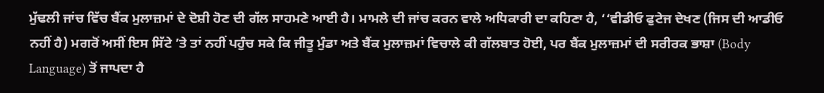ਮੁੱਢਲੀ ਜਾਂਚ ਵਿੱਚ ਬੈਂਕ ਮੁਲਾਜ਼ਮਾਂ ਦੇ ਦੋਸ਼ੀ ਹੋਣ ਦੀ ਗੱਲ ਸਾਹਮਣੇ ਆਈ ਹੈ। ਮਾਮਲੇ ਦੀ ਜਾਂਚ ਕਰਨ ਵਾਲੇ ਅਧਿਕਾਰੀ ਦਾ ਕਹਿਣਾ ਹੈ, ‘‘ਵੀਡੀਓ ਫੁਟੇਜ ਦੇਖਣ (ਜਿਸ ਦੀ ਆਡੀਓ ਨਹੀਂ ਹੈ) ਮਗਰੋਂ ਅਸੀਂ ਇਸ ਸਿੱਟੇ ’ਤੇ ਤਾਂ ਨਹੀਂ ਪਹੁੰਚ ਸਕੇ ਕਿ ਜੀਤੂ ਮੁੰਡਾ ਅਤੇ ਬੈਂਕ ਮੁਲਾਜ਼ਮਾਂ ਵਿਚਾਲੇ ਕੀ ਗੱਲਬਾਤ ਹੋਈ, ਪਰ ਬੈਂਕ ਮੁਲਾਜ਼ਮਾਂ ਦੀ ਸਰੀਰਕ ਭਾਸ਼ਾ (Body Language) ਤੋਂ ਜਾਪਦਾ ਹੈ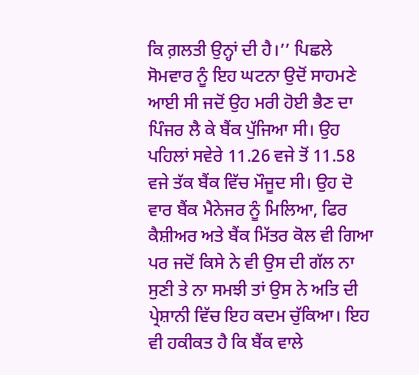ਕਿ ਗ਼ਲਤੀ ਉਨ੍ਹਾਂ ਦੀ ਹੈ।’’ ਪਿਛਲੇ ਸੋਮਵਾਰ ਨੂੰ ਇਹ ਘਟਨਾ ਉਦੋਂ ਸਾਹਮਣੇ ਆਈ ਸੀ ਜਦੋਂ ਉਹ ਮਰੀ ਹੋਈ ਭੈਣ ਦਾ ਪਿੰਜਰ ਲੈ ਕੇ ਬੈਂਕ ਪੁੱਜਿਆ ਸੀ। ਉਹ ਪਹਿਲਾਂ ਸਵੇਰੇ 11.26 ਵਜੇ ਤੋਂ 11.58 ਵਜੇ ਤੱਕ ਬੈਂਕ ਵਿੱਚ ਮੌਜੂਦ ਸੀ। ਉਹ ਦੋ ਵਾਰ ਬੈਂਕ ਮੈਨੇਜਰ ਨੂੰ ਮਿਲਿਆ, ਫਿਰ ਕੈਸ਼ੀਅਰ ਅਤੇ ਬੈਂਕ ਮਿੱਤਰ ਕੋਲ ਵੀ ਗਿਆ ਪਰ ਜਦੋਂ ਕਿਸੇ ਨੇ ਵੀ ਉਸ ਦੀ ਗੱਲ ਨਾ ਸੁਣੀ ਤੇ ਨਾ ਸਮਝੀ ਤਾਂ ਉਸ ਨੇ ਅਤਿ ਦੀ ਪ੍ਰੇਸ਼ਾਨੀ ਵਿੱਚ ਇਹ ਕਦਮ ਚੁੱਕਿਆ। ਇਹ ਵੀ ਹਕੀਕਤ ਹੈ ਕਿ ਬੈਂਕ ਵਾਲੇ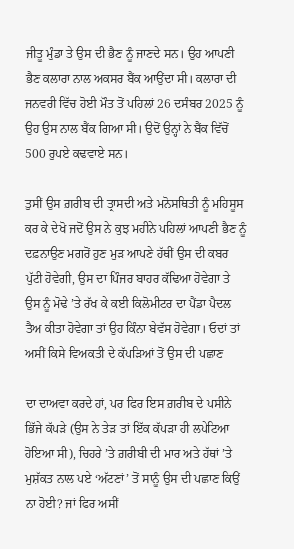ਜੀਤੂ ਮੁੰਡਾ ਤੇ ਉਸ ਦੀ ਭੈਣ ਨੂੰ ਜਾਣਦੇ ਸਨ। ਉਹ ਆਪਣੀ ਭੈਣ ਕਲਾਰਾ ਨਾਲ ਅਕਸਰ ਬੈਂਕ ਆਉਂਦਾ ਸੀ। ਕਲਾਰਾ ਦੀ ਜਨਵਰੀ ਵਿੱਚ ਹੋਈ ਮੌਤ ਤੋਂ ਪਹਿਲਾਂ 26 ਦਸੰਬਰ 2025 ਨੂੰ ਉਹ ਉਸ ਨਾਲ ਬੈਂਕ ਗਿਆ ਸੀ। ਉਦੋਂ ਉਨ੍ਹਾਂ ਨੇ ਬੈਂਕ ਵਿੱਚੋਂ 500 ਰੁਪਏ ਕਢਵਾਏ ਸਨ।

ਤੁਸੀਂ ਉਸ ਗ਼ਰੀਬ ਦੀ ਤ੍ਰਾਸਦੀ ਅਤੇ ਮਨੋਸਥਿਤੀ ਨੂੰ ਮਹਿਸੂਸ ਕਰ ਕੇ ਦੇਖੋ ਜਦੋਂ ਉਸ ਨੇ ਕੁਝ ਮਹੀਨੇ ਪਹਿਲਾਂ ਆਪਣੀ ਭੈਣ ਨੂੰ ਦਫ਼ਨਾਉਣ ਮਗਰੋਂ ਹੁਣ ਮੁੜ ਆਪਣੇ ਹੱਥੀਂ ਉਸ ਦੀ ਕਬਰ ਪੁੱਟੀ ਹੋਵੇਗੀ, ਉਸ ਦਾ ਪਿੰਜਰ ਬਾਹਰ ਕੱਢਿਆ ਹੋਵੇਗਾ ਤੇ ਉਸ ਨੂੰ ਮੋਢੇ ’ਤੇ ਰੱਖ ਕੇ ਕਈ ਕਿਲੋਮੀਟਰ ਦਾ ਪੈਂਡਾ ਪੈਦਲ ਤੈਅ ਕੀਤਾ ਹੋਵੇਗਾ ਤਾਂ ਉਹ ਕਿੰਨਾ ਬੇਵੱਸ ਹੋਵੇਗਾ। ਓਦਾਂ ਤਾਂ ਅਸੀਂ ਕਿਸੇ ਵਿਅਕਤੀ ਦੇ ਕੱਪੜਿਆਂ ਤੋਂ ਉਸ ਦੀ ਪਛਾਣ

ਦਾ ਦਾਅਵਾ ਕਰਦੇ ਹਾਂ, ਪਰ ਫਿਰ ਇਸ ਗ਼ਰੀਬ ਦੇ ਪਸੀਨੇ ਭਿੱਜੇ ਕੱਪੜੇ (ਉਸ ਨੇ ਤੇੜ ਤਾਂ ਇੱਕ ਕੱਪੜਾ ਹੀ ਲਪੇਟਿਆ ਹੋਇਆ ਸੀ), ਚਿਹਰੇ ’ਤੇ ਗ਼ਰੀਬੀ ਦੀ ਮਾਰ ਅਤੇ ਹੱਥਾਂ ’ਤੇ ਮੁਸ਼ੱਕਤ ਨਾਲ ਪਏ ‘ਅੱਟਣਾਂ’ ਤੋਂ ਸਾਨੂੰ ਉਸ ਦੀ ਪਛਾਣ ਕਿਉਂ ਨਾ ਹੋਈ? ਜਾਂ ਫਿਰ ਅਸੀਂ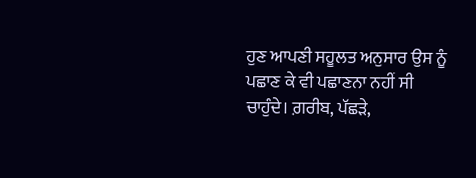ਹੁਣ ਆਪਣੀ ਸਹੂਲਤ ਅਨੁਸਾਰ ਉਸ ਨੂੰ ਪਛਾਣ ਕੇ ਵੀ ਪਛਾਣਨਾ ਨਹੀਂ ਸੀ ਚਾਹੁੰਦੇ। ਗ਼ਰੀਬ, ਪੱਛੜੇ,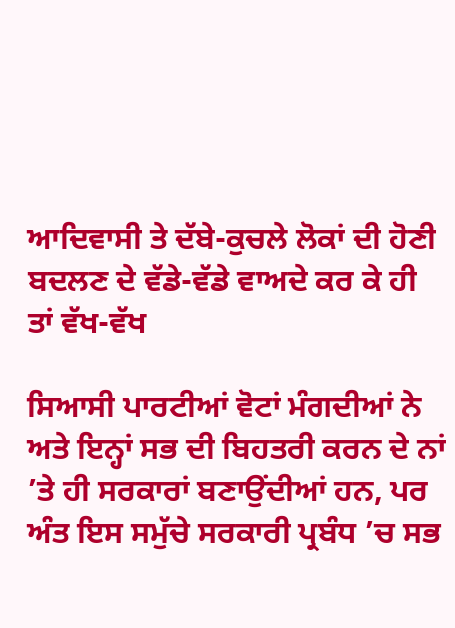ਆਦਿਵਾਸੀ ਤੇ ਦੱਬੇ-ਕੁਚਲੇ ਲੋਕਾਂ ਦੀ ਹੋਣੀ ਬਦਲਣ ਦੇ ਵੱਡੇ-ਵੱਡੇ ਵਾਅਦੇ ਕਰ ਕੇ ਹੀ ਤਾਂ ਵੱਖ-ਵੱਖ

ਸਿਆਸੀ ਪਾਰਟੀਆਂ ਵੋਟਾਂ ਮੰਗਦੀਆਂ ਨੇ ਅਤੇ ਇਨ੍ਹਾਂ ਸਭ ਦੀ ਬਿਹਤਰੀ ਕਰਨ ਦੇ ਨਾਂ ’ਤੇ ਹੀ ਸਰਕਾਰਾਂ ਬਣਾਉਂਦੀਆਂ ਹਨ, ਪਰ ਅੰਤ ਇਸ ਸਮੁੱਚੇ ਸਰਕਾਰੀ ਪ੍ਰਬੰਧ ’ਚ ਸਭ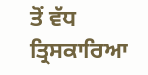ਤੋਂ ਵੱਧ ਤ੍ਰਿਸਕਾਰਿਆ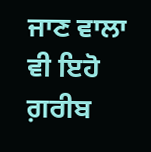ਜਾਣ ਵਾਲਾ ਵੀ ਇਹੋ ਗ਼ਰੀਬ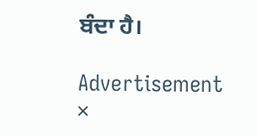ਬੰਦਾ ਹੈ।

Advertisement
×